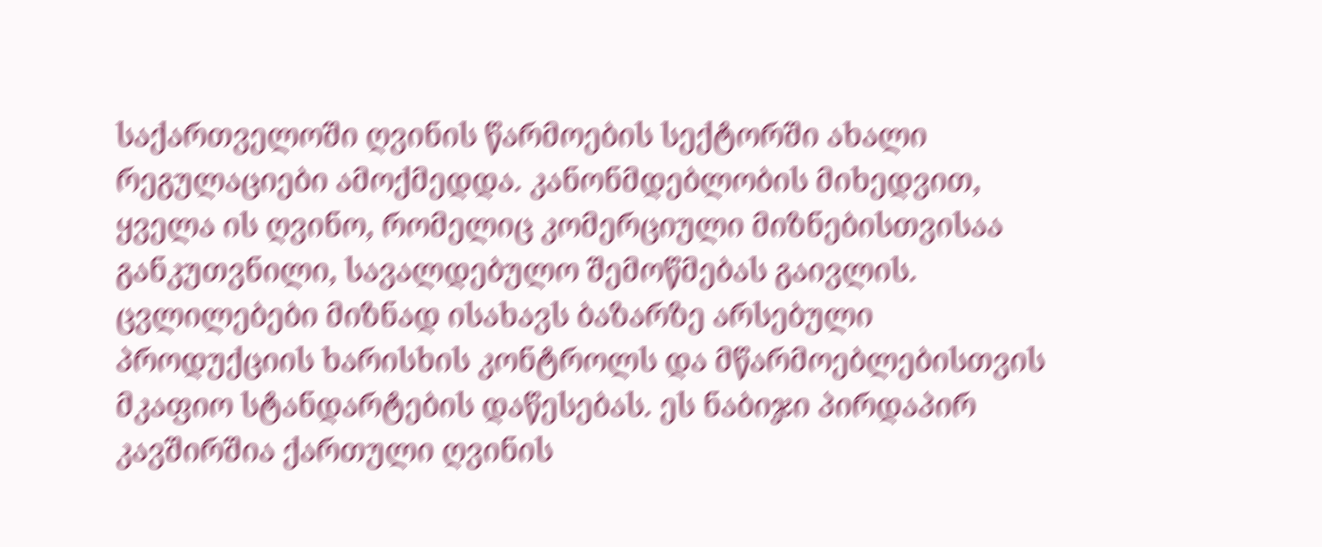საქართველოში ღვინის წარმოების სექტორში ახალი რეგულაციები ამოქმედდა. კანონმდებლობის მიხედვით, ყველა ის ღვინო, რომელიც კომერციული მიზნებისთვისაა განკუთვნილი, სავალდებულო შემოწმებას გაივლის.
ცვლილებები მიზნად ისახავს ბაზარზე არსებული პროდუქციის ხარისხის კონტროლს და მწარმოებლებისთვის მკაფიო სტანდარტების დაწესებას. ეს ნაბიჯი პირდაპირ კავშირშია ქართული ღვინის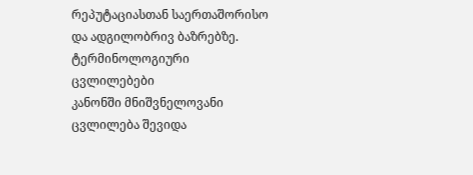რეპუტაციასთან საერთაშორისო და ადგილობრივ ბაზრებზე.
ტერმინოლოგიური ცვლილებები
კანონში მნიშვნელოვანი ცვლილება შევიდა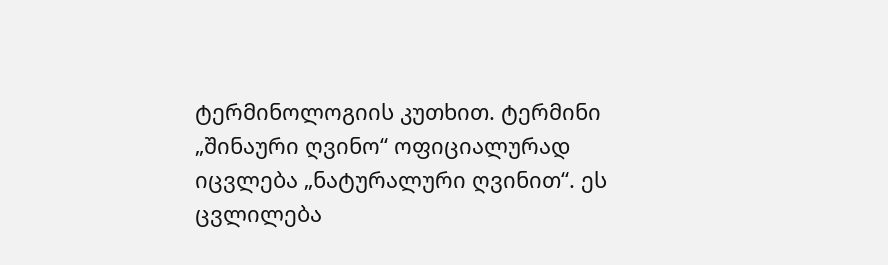ტერმინოლოგიის კუთხით. ტერმინი „შინაური ღვინო“ ოფიციალურად იცვლება „ნატურალური ღვინით“. ეს ცვლილება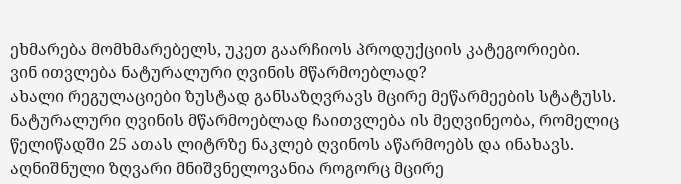ეხმარება მომხმარებელს, უკეთ გაარჩიოს პროდუქციის კატეგორიები.
ვინ ითვლება ნატურალური ღვინის მწარმოებლად?
ახალი რეგულაციები ზუსტად განსაზღვრავს მცირე მეწარმეების სტატუსს. ნატურალური ღვინის მწარმოებლად ჩაითვლება ის მეღვინეობა, რომელიც წელიწადში 25 ათას ლიტრზე ნაკლებ ღვინოს აწარმოებს და ინახავს.
აღნიშნული ზღვარი მნიშვნელოვანია როგორც მცირე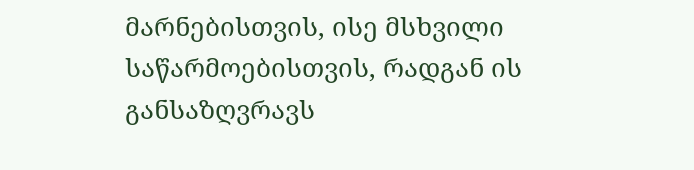მარნებისთვის, ისე მსხვილი საწარმოებისთვის, რადგან ის განსაზღვრავს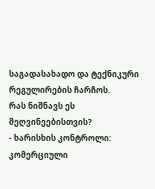საგადასახადო და ტექნიკური რეგულირების ჩარჩოს.
რას ნიშნავს ეს მეღვინეებისთვის?
- ხარისხის კონტროლი: კომერციული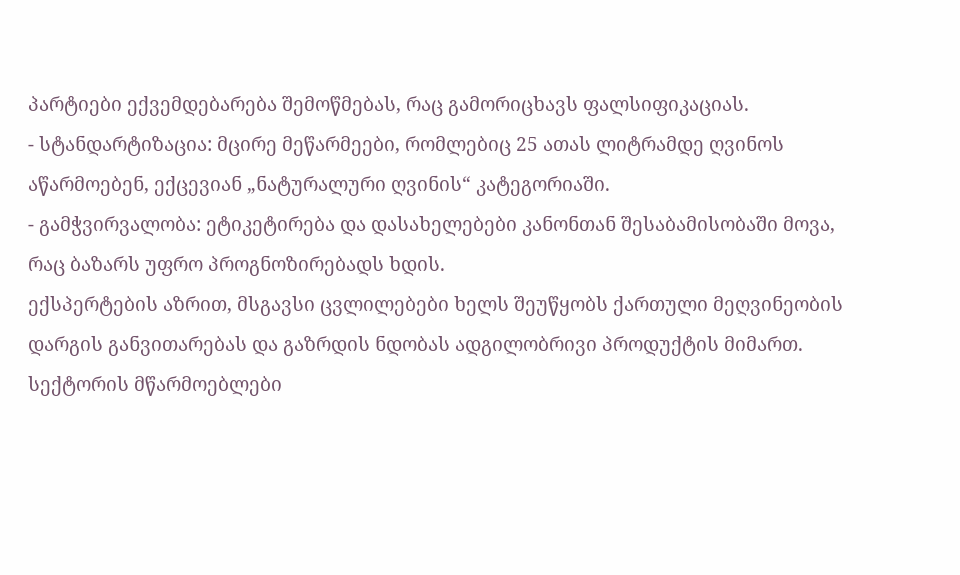პარტიები ექვემდებარება შემოწმებას, რაც გამორიცხავს ფალსიფიკაციას.
- სტანდარტიზაცია: მცირე მეწარმეები, რომლებიც 25 ათას ლიტრამდე ღვინოს აწარმოებენ, ექცევიან „ნატურალური ღვინის“ კატეგორიაში.
- გამჭვირვალობა: ეტიკეტირება და დასახელებები კანონთან შესაბამისობაში მოვა, რაც ბაზარს უფრო პროგნოზირებადს ხდის.
ექსპერტების აზრით, მსგავსი ცვლილებები ხელს შეუწყობს ქართული მეღვინეობის დარგის განვითარებას და გაზრდის ნდობას ადგილობრივი პროდუქტის მიმართ. სექტორის მწარმოებლები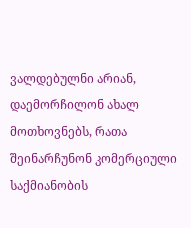ვალდებულნი არიან, დაემორჩილონ ახალ მოთხოვნებს, რათა შეინარჩუნონ კომერციული საქმიანობის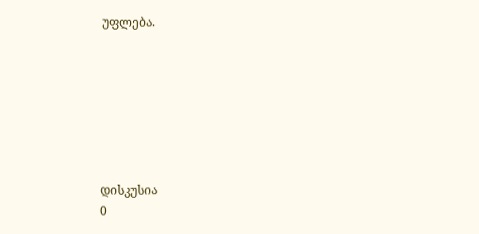უფლება.







დისკუსია
0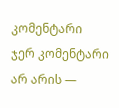კომენტარი
ჯერ კომენტარი არ არის —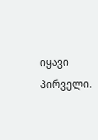იყავი პირველი.